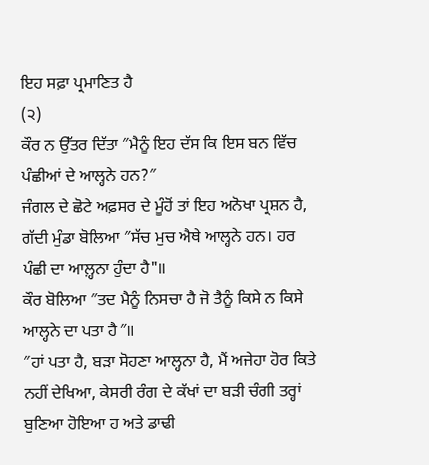ਇਹ ਸਫ਼ਾ ਪ੍ਰਮਾਣਿਤ ਹੈ
(੨)
ਕੌਰ ਨ ਉੱਤਰ ਦਿੱਤਾ ″ਮੈਨੂੰ ਇਹ ਦੱਸ ਕਿ ਇਸ ਬਨ ਵਿੱਚ ਪੰਛੀਆਂ ਦੇ ਆਲ੍ਹਨੇ ਹਨ?″
ਜੰਗਲ ਦੇ ਛੋਟੇ ਅਫ਼ਸਰ ਦੇ ਮੂੰਹੋਂ ਤਾਂ ਇਹ ਅਨੋਖਾ ਪ੍ਰਸ਼ਨ ਹੈ, ਗੱਦੀ ਮੁੰਡਾ ਬੋਲਿਆ ″ਸੱਚ ਮੁਚ ਐਥੇ ਆਲ੍ਹਨੇ ਹਨ। ਹਰ ਪੰਛੀ ਦਾ ਆਲ਼੍ਹਨਾ ਹੁੰਦਾ ਹੈ"॥
ਕੌਰ ਬੋਲਿਆ ″ਤਦ ਮੈਨੂੰ ਨਿਸਚਾ ਹੈ ਜੋ ਤੈਨੂੰ ਕਿਸੇ ਨ ਕਿਸੇ ਆਲ੍ਹਨੇ ਦਾ ਪਤਾ ਹੈ″॥
″ਹਾਂ ਪਤਾ ਹੈ, ਬੜਾ ਸੋਹਣਾ ਆਲ੍ਹਨਾ ਹੈ, ਮੈਂ ਅਜੇਹਾ ਹੋਰ ਕਿਤੇ ਨਹੀਂ ਦੇਖਿਆ, ਕੇਸਰੀ ਰੰਗ ਦੇ ਕੱਖਾਂ ਦਾ ਬੜੀ ਚੰਗੀ ਤਰ੍ਹਾਂ ਬੁਣਿਆ ਹੋਇਆ ਹ ਅਤੇ ਡਾਢੀ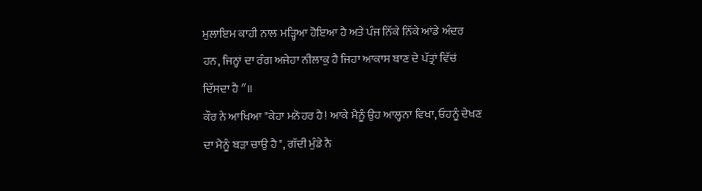ਮੁਲਾਇਮ ਕਾਹੀ ਨਾਲ ਮੜ੍ਹਿਆ ਹੋਇਆ ਹੈ ਅਤੇ ਪੰਜ ਨਿੱਕੇ ਨਿੱਕੇ ਆਂਡੇ ਅੰਦਰ ਹਨ, ਜਿਨ੍ਹਾਂ ਦਾ ਰੰਗ ਅਜੇਹਾ ਨੀਲਾਕੁ ਹੈ ਜਿਹਾ ਆਕਾਸ ਬਾਣ ਦੇ ਪੱਤ੍ਰਾਂ ਵਿੱਚਂ ਦਿੱਸਦਾ ਹੈ″॥
ਕੌਰ ਨੇ ਆਖਿਆ "ਕੇਹਾ ਮਨੋਹਰ ਹੈ! ਆਕੇ ਮੈਨੂੰ ਉਹ ਆਲ੍ਹਨਾ ਵਿਖਾ, ਓਹਨੂੰ ਦੇਖਣ ਦਾ ਮੈਨੂੰ ਬੜਾ ਚਾਉ ਹੈ", ਗੱਦੀ ਮੁੰਡੇ ਨੈ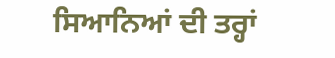ਸਿਆਨਿਆਂ ਦੀ ਤਰ੍ਹਾਂ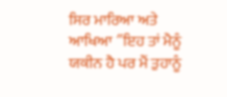ਸਿਰ ਮਾਰਿਆ ਅਤੇ ਆਖਿਆ ″ਇਹ ਤਾਂ ਮੈਨੂੰ ਯਕੀਨ ਹੈ ਪਰ ਮੈਂ ਤੁਹਾਨੂੰ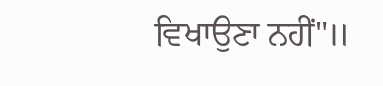ਵਿਖਾਉਣਾ ਨਹੀਂ"॥